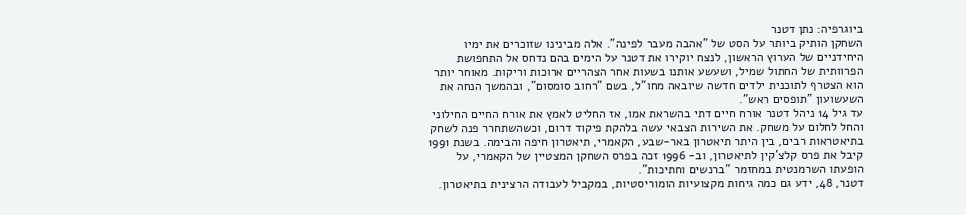ביוגרפיה: נתן דטנר
השחקן הותיק ביותר על הסט של "אהבה מעבר לפינה". אלה מבינינו שזוכרים את ימיו היחידניים של הערוץ הראשון, לנצח יוקירו את דטנר על הימים בהם נדחס אל התחפושת הפרוותית של החתול שמיל, ושעשע אותנו בשעות אחר הצהריים ארוכות וריקות. מאוחר יותר הוא הצטרף לתוכנית ילדים חדשה שיובאה מחו"ל, בשם "רחוב סומסום", ובהמשך הנחה את השעשועון "תופסים ראש".
עד גיל 14 ניהל דטנר אורח חיים דתי בהשראת אמו, אז החליט לאמץ את אורח החיים החילוני והחל לחלום על משחק. את השירות הצבאי עשה בלהקת פיקוד דרום, וכשהשתחרר פנה לשחק בתיאטראות רבים, בין היתר תיאטרון באר-שבע, הקאמרי, תיאטרון חיפה והבימה. בשנת 1991 קיבל את פרס קלצ'קין לתיאטרון, וב- 1996 זכה בפרס השחקן המצטיין של הקאמרי, על הופעתו השרמנטית במחזמר "ברנשים וחתיכות".
דטנר, 48, ידע גם כמה גיחות מקצועיות הומוריסטיות, במקביל לעבודה הרצינית בתיאטרון.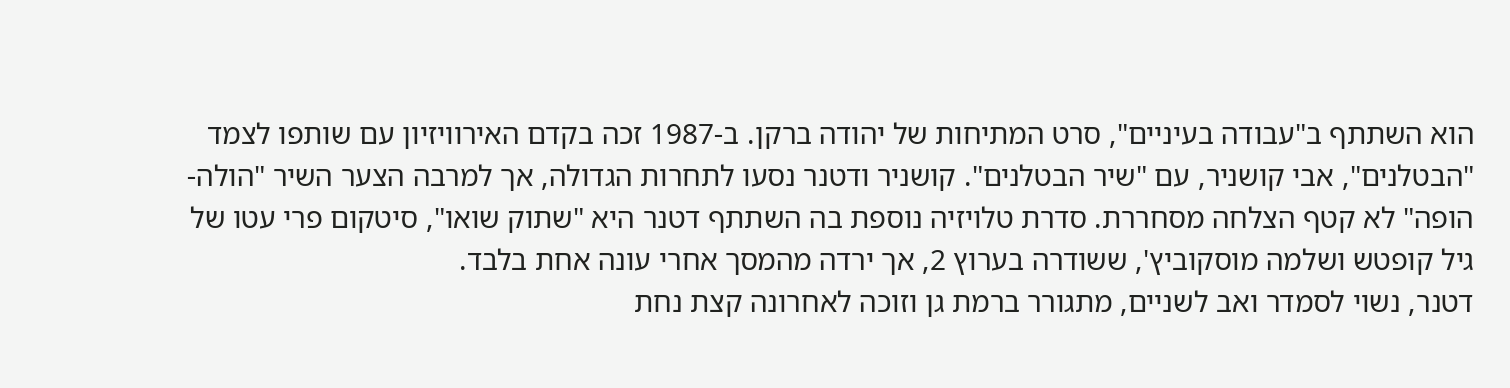הוא השתתף ב"עבודה בעיניים", סרט המתיחות של יהודה ברקן. ב-1987 זכה בקדם האירוויזיון עם שותפו לצמד "הבטלנים", אבי קושניר, עם "שיר הבטלנים". קושניר ודטנר נסעו לתחרות הגדולה, אך למרבה הצער השיר "הולה-הופה" לא קטף הצלחה מסחררת. סדרת טלויזיה נוספת בה השתתף דטנר היא "שתוק שואו", סיטקום פרי עטו של גיל קופטש ושלמה מוסקוביץ', ששודרה בערוץ 2, אך ירדה מהמסך אחרי עונה אחת בלבד.
דטנר, נשוי לסמדר ואב לשניים, מתגורר ברמת גן וזוכה לאחרונה קצת נחת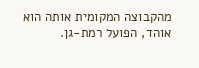מהקבוצה המקומית אותה הוא אוהד, הפועל רמת-גן.